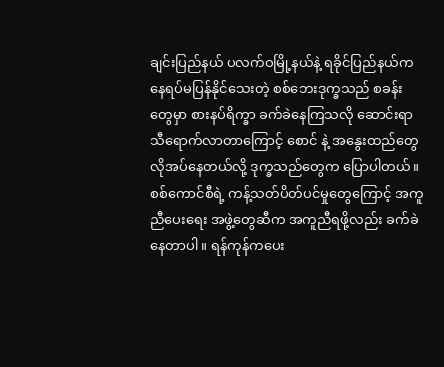ချင်းပြည်နယ် ပလက်ဝမြို့နယ်နဲ့ ရခိုင်ပြည်နယ်က နေရပ်မပြန်နိုင်သေးတဲ့ စစ်ဘေးဒုက္ခသည် စခန်းတွေမှာ စားနပ်ရိက္ခာ ခက်ခဲနေကြသလို ဆောင်းရာသီရောက်လာတာကြောင့် စောင် နဲ့ အနွေးထည်တွေ လိုအပ်နေတယ်လို့ ဒုက္ခသည်တွေက ပြောပါတယ်။ စစ်ကောင်စီရဲ့ ကန့်သတ်ပိတ်ပင်မှုတွေကြောင့် အကူညီပေးရေး အဖွဲ့တွေဆီက အကူညီရဖို့လည်း ခက်ခဲနေတာပါ။ ရန်ကုန်ကပေး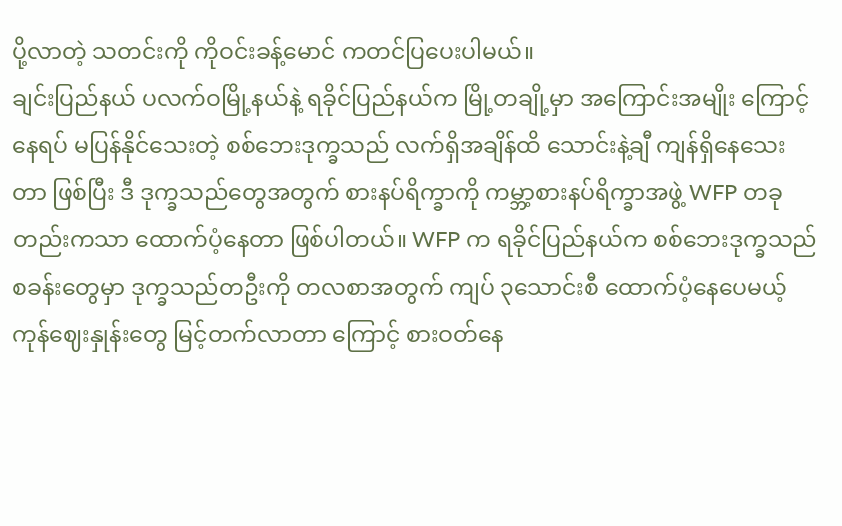ပို့လာတဲ့ သတင်းကို ကိုဝင်းခန့်မောင် ကတင်ပြပေးပါမယ်။
ချင်းပြည်နယ် ပလက်ဝမြို့နယ်နဲ့ ရခိုင်ပြည်နယ်က မြို့တချို့မှာ အကြောင်းအမျိုး ကြောင့် နေရပ် မပြန်နိုင်သေးတဲ့ စစ်ဘေးဒုက္ခသည် လက်ရှိအချိန်ထိ သောင်းနဲ့ချီ ကျန်ရှိနေသေးတာ ဖြစ်ပြီး ဒီ ဒုက္ခသည်တွေအတွက် စားနပ်ရိက္ခာကို ကမ္ဘာ့စားနပ်ရိက္ခာအဖွဲ့ WFP တခုတည်းကသာ ထောက်ပံ့နေတာ ဖြစ်ပါတယ်။ WFP က ရခိုင်ပြည်နယ်က စစ်ဘေးဒုက္ခသည်စခန်းတွေမှာ ဒုက္ခသည်တဦးကို တလစာအတွက် ကျပ် ၃သောင်းစီ ထောက်ပံ့နေပေမယ့် ကုန်ဈေးနှုန်းတွေ မြင့်တက်လာတာ ကြောင့် စားဝတ်နေ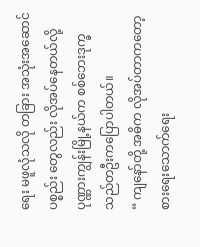ရေး မဖူလုံသလို တခြား အသုံးအဆောင်ပစ္စည်း တွေလည်း လိုအပ်နေတယ်လို့ ပုဏ္ဏားကျွန်းမြို့နယ်က စစ်ဘေးဒုက္ခသည်တဦးကပြောပါတယ်။
“ ကျနော်တို့ အဓိက လိုအပ်တာကတော့ စားရေးသောက်ရေး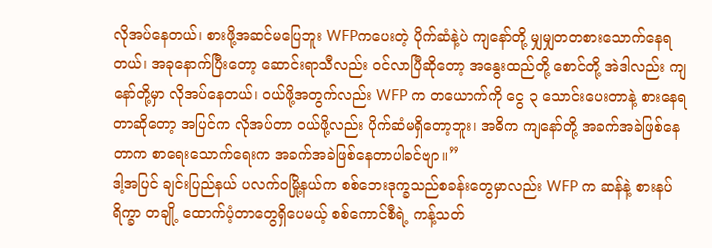လိုအပ်နေတယ်၊ စားဖို့အဆင်မပြေဘူး WFPကပေးတဲ့ ပိုက်ဆံနဲ့ပဲ ကျနော်တို့ မျှမျှတတစားသောက်နေရတယ်၊ အခုနောက်ပြီးတော့ ဆောင်းရာသီလည်း ဝင်လာပြီဆိုတော့ အနွေးထည်တို့ စောင်တို့ အဲဒါလည်း ကျနော်တို့မှာ လိုအပ်နေတယ်၊ ဝယ်ဖို့အတွက်လည်း WFP က တယောက်ကို ငွေ ၃ သောင်းပေးတာနဲ့ စားနေရတာဆိုတော့ အပြင်က လိုအပ်တာ ဝယ်ဖို့လည်း ပိုက်ဆံမရှိတော့ဘူး၊ အဓိက ကျနော်တို့ အခက်အခဲဖြစ်နေတာက စာရေးသောက်ရေးက အခက်အခဲဖြစ်နေတာပါခင်ဗျာ။”
ဒါ့အပြင် ချင်းပြည်နယ် ပလက်ဝမြို့နယ်က စစ်ဘေးဒုက္ခသည်စခန်းတွေမှာလည်း WFP က ဆန်နဲ့ စားနပ်ရိက္ခာ တချို့ ထောက်ပံ့တာတွေရှိပေမယ့် စစ်ကောင်စီရဲ့ ကန့်သတ်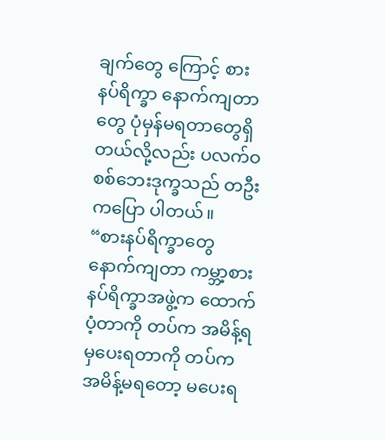ချက်တွေ ကြောင့် စားနပ်ရိက္ခာ နောက်ကျတာတွေ ပုံမှန်မရတာတွေရှိတယ်လို့လည်း ပလက်ဝ စစ်ဘေးဒုက္ခသည် တဦးကပြော ပါတယ်။
“စားနပ်ရိက္ခာတွေ နောက်ကျတာ ကမ္ဘာ့စားနပ်ရိက္ခာအဖွဲ့က ထောက်ပံ့တာကို တပ်က အမိန့်ရမှပေးရတာကို တပ်က အမိန့်မရတော့ မပေးရ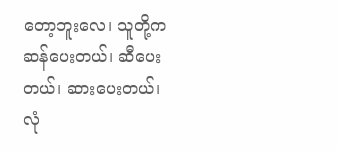တော့ဘူးလေ၊ သူတို့က ဆန်ပေးတယ်၊ ဆီပေးတယ်၊ ဆားပေးတယ်၊ လုံ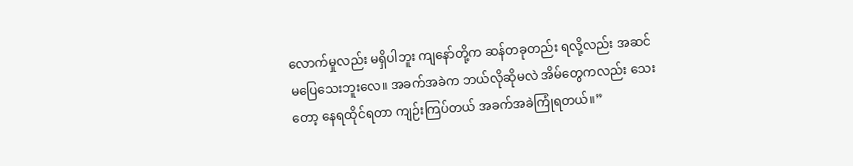လောက်မှုလည်း မရှိပါဘူး ကျနော်တို့က ဆန်တခုတည်း ရလို့လည်း အဆင်မပြေသေးဘူးလေ။ အခက်အခဲက ဘယ်လိုဆိုမလဲ အိမ်တွေကလည်း သေးတော့ နေရထိုင်ရတာ ကျဉ်းကြပ်တယ် အခက်အခဲကြုံရတယ်။”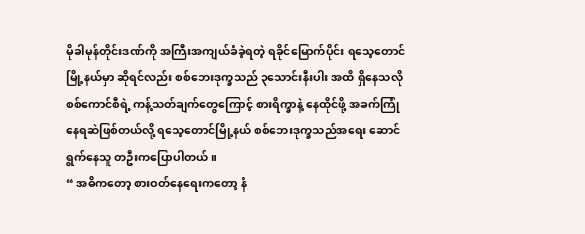မိုခါမုန်တိုင်းဒဏ်ကို အကြီးအကျယ်ခံခဲ့ရတဲ့ ရခိုင်မြောက်ပိုင်း ရသေ့တောင်မြို့နယ်မှာ ဆိုရင်လည်း စစ်ဘေးဒုက္ခသည် ၃သောင်းနီးပါး အထိ ရှိနေသလို စစ်ကောင်စီရဲ့ ကန့်သတ်ချက်တွေကြောင့် စားရိက္ခာနဲ့ နေထိုင်ဖို့ အခက်ကြုံနေရဆဲဖြစ်တယ်လို့ ရသေ့တောင်မြို့နယ် စစ်ဘေးဒုက္ခသည်အရေး ဆောင်ရွက်နေသူ တဦးကပြောပါတယ်။
“ အဓိကတော့ စားဝတ်နေရေးကတော့ နံ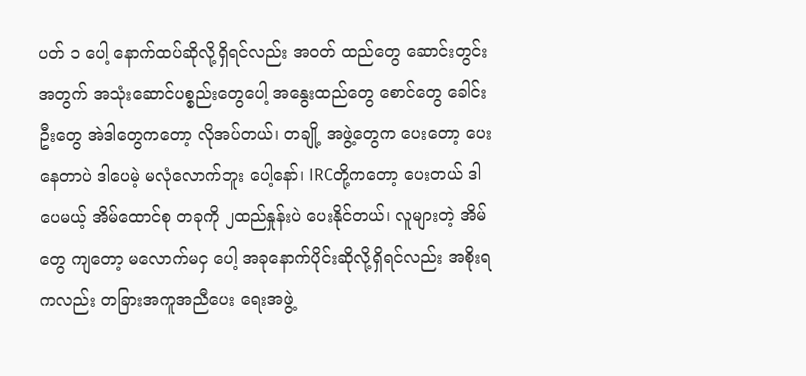ပတ် ၁ ပေါ့ နောက်ထပ်ဆိုလို့ရှိရင်လည်း အဝတ် ထည်တွေ ဆောင်းတွင်းအတွက် အသုံးဆောင်ပစ္စည်းတွေပေါ့ အနွေးထည်တွေ စောင်တွေ ခေါင်းဦးတွေ အဲဒါတွေကတော့ လိုအပ်တယ်၊ တချို့ အဖွဲ့တွေက ပေးတော့ ပေးနေတာပဲ ဒါပေမဲ့ မလုံလောက်ဘူး ပေါ့နော်၊ IRCတို့ကတော့ ပေးတယ် ဒါပေမယ့် အိမ်ထောင်စု တခုကို ၂ထည်နှုန်းပဲ ပေးနိုင်တယ်၊ လူများတဲ့ အိမ်တွေ ကျတော့ မလောက်မငှ ပေါ့ အခုနောက်ပိုင်းဆိုလို့ရှိရင်လည်း အစိုးရကလည်း တခြားအကူအညီပေး ရေးအဖွဲ့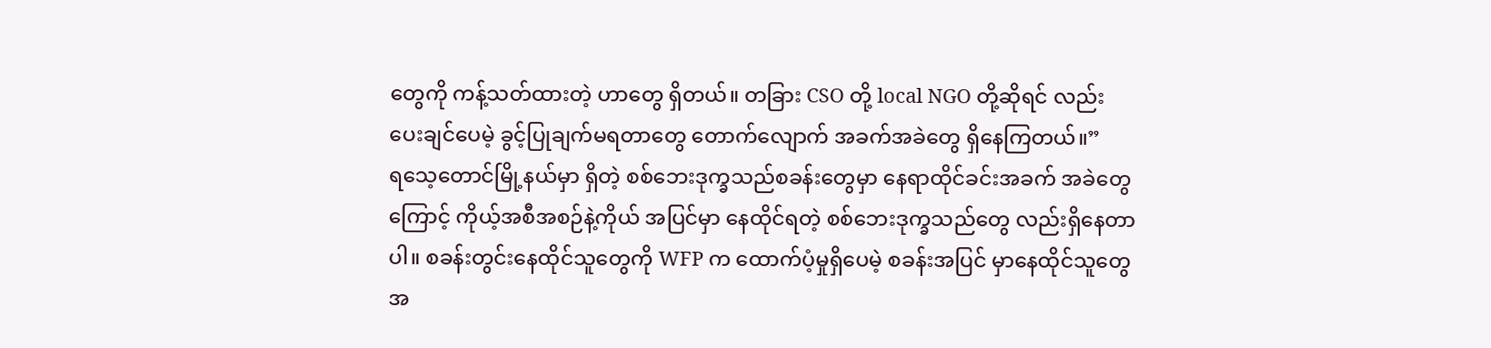တွေကို ကန့်သတ်ထားတဲ့ ဟာတွေ ရှိတယ်။ တခြား CSO တို့ local NGO တို့ဆိုရင် လည်း ပေးချင်ပေမဲ့ ခွင့်ပြုချက်မရတာတွေ တောက်လျောက် အခက်အခဲတွေ ရှိနေကြတယ်။”
ရသေ့တောင်မြို့နယ်မှာ ရှိတဲ့ စစ်ဘေးဒုက္ခသည်စခန်းတွေမှာ နေရာထိုင်ခင်းအခက် အခဲတွေကြောင့် ကိုယ့်အစီအစဉ်နဲ့ကိုယ် အပြင်မှာ နေထိုင်ရတဲ့ စစ်ဘေးဒုက္ခသည်တွေ လည်းရှိနေတာပါ။ စခန်းတွင်းနေထိုင်သူတွေကို WFP က ထောက်ပံ့မှုရှိပေမဲ့ စခန်းအပြင် မှာနေထိုင်သူတွေအ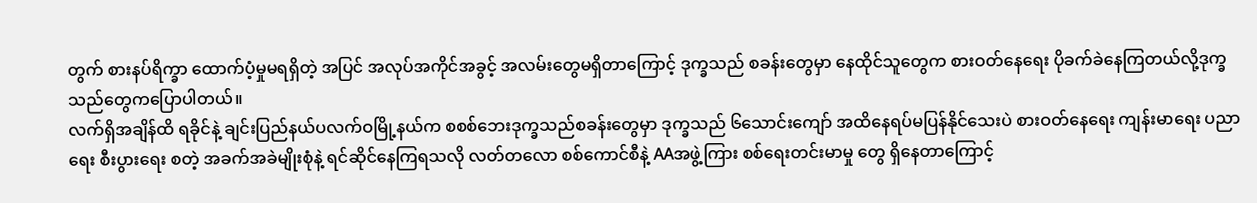တွက် စားနပ်ရိက္ခာ ထောက်ပံ့မှုမရရှိတဲ့ အပြင် အလုပ်အကိုင်အခွင့် အလမ်းတွေမရှိတာကြောင့် ဒုက္ခသည် စခန်းတွေမှာ နေထိုင်သူတွေက စားဝတ်နေရေး ပိုခက်ခဲနေကြတယ်လို့ဒုက္ခ သည်တွေကပြောပါတယ်။
လက်ရှိအချိန်ထိ ရခိုင်နဲ့ ချင်းပြည်နယ်ပလက်ဝမြို့နယ်က စစစ်ဘေးဒုက္ခသည်စခန်းတွေမှာ ဒုက္ခသည် ၆သောင်းကျော် အထိနေရပ်မပြန်နိုင်သေးပဲ စားဝတ်နေရေး ကျန်းမာရေး ပညာရေး စီးပွားရေး စတဲ့ အခက်အခဲမျိုးစုံနဲ့ ရင်ဆိုင်နေကြရသလို လတ်တလော စစ်ကောင်စီနဲ့ AAအဖွဲ့ကြား စစ်ရေးတင်းမာမှု တွေ ရှိနေတာကြောင့်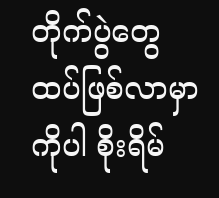တိုက်ပွဲတွေ ထပ်ဖြစ်လာမှာကိုပါ စိုးရိမ်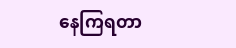နေကြရတာ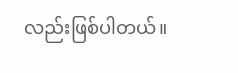လည်းဖြစ်ပါတယ်။